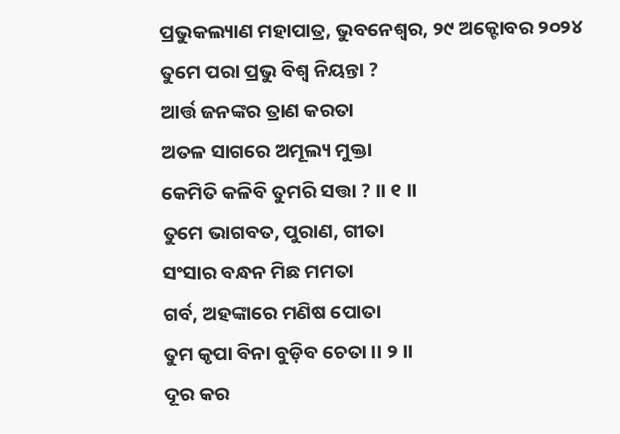ପ୍ରଭୁକଲ୍ୟାଣ ମହାପାତ୍ର, ଭୁବନେଶ୍ୱର, ୨୯ ଅକ୍ଟୋବର ୨୦୨୪
ତୁମେ ପରା ପ୍ରଭୁ ବିଶ୍ୱ ନିୟନ୍ତା ?
ଆର୍ତ୍ତ ଜନଙ୍କର ତ୍ରାଣ କରତା
ଅତଳ ସାଗରେ ଅମୂଲ୍ୟ ମୁକ୍ତା
କେମିତି କଳିବି ତୁମରି ସତ୍ତା ? ।। ୧ ।।
ତୁମେ ଭାଗବତ, ପୁରାଣ, ଗୀତା
ସଂସାର ବନ୍ଧନ ମିଛ ମମତା
ଗର୍ବ, ଅହଙ୍କାରେ ମଣିଷ ପୋତା
ତୁମ କୃପା ବିନା ବୁଡ଼ିବ ଚେତା ।। ୨ ।।
ଦୂର କର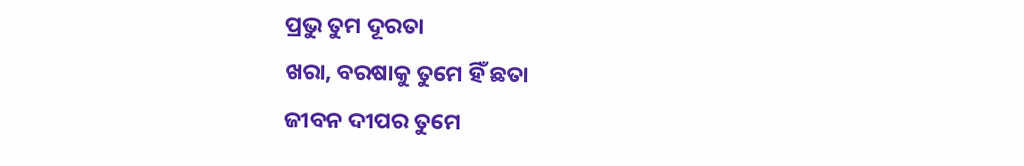ପ୍ରଭୁ ତୁମ ଦୂରତା
ଖରା, ବରଷାକୁ ତୁମେ ହିଁ ଛତା
ଜୀବନ ଦୀପର ତୁମେ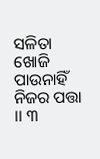ସଳିତା
ଖୋଜି ପାଉନାହିଁ ନିଜର ପତ୍ତା ।। ୩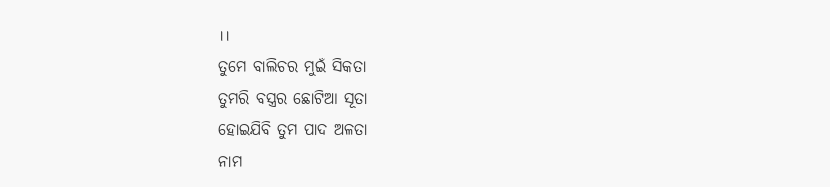।।
ତୁମେ ବାଲିଚର ମୁଇଁ ସିକତା
ତୁମରି ବସ୍ତ୍ରର ଛୋଟିଆ ସୂତା
ହୋଇଯିବି ତୁମ ପାଦ ଅଳତା
ନାମ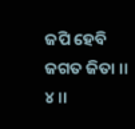ଜପି ହେବି ଜଗତ ଜିତା ।। ୪ ।।